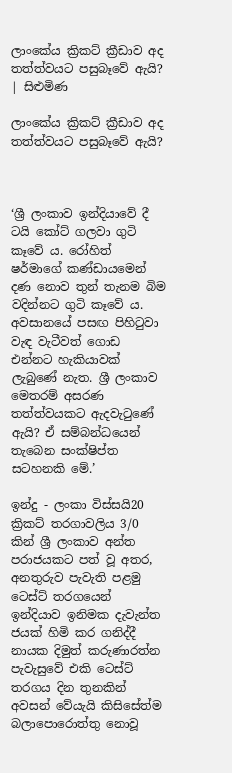ලාංකේය ක්‍රිකට් ක්‍රීඩාව අද තත්ත්වයට පසුබෑවේ ඇයි? | සිළුමිණ

ලාංකේය ක්‍රිකට් ක්‍රීඩාව අද තත්ත්වයට පසුබෑවේ ඇයි?



‘ශ්‍රී ලංකාව ඉන්දියාවේ දී ටයි කෝට් ගලවා ගුටි කෑවේ ය. රෝහිත් ෂර්මාගේ කණ්ඩායමෙන් දණ නොව තුන් තැනම බිම වදින්නට ගුටි කෑවේ ය. අවසානයේ පසඟ පිහිටුවා වැඳ වැටීවත් ගොඩ එන්නට හැකියාවක් ලැබුණේ නැත. ශ්‍රී ලංකාව මෙතරම් අසරණ තත්ත්වයකට ඇදවැටුණේ ඇයි? ඒ සම්බන්ධයෙන් තැබෙන සංක්ෂිප්ත සටහනකි මේ.’

ඉන්දු - ලංකා විස්සයි20 ක්‍රිකට් තරගාවලිය 3/0 කින් ශ්‍රී ලංකාව අන්ත පරාජයකට පත් වූ අතර, අනතුරුව පැවැති පළමු ටෙස්ට් තරගයෙන් ඉන්දියාව ඉනිමක දැවැන්ත ජයක් හිමි කර ගනිද්දී නායක දිමුත් කරුණාරත්න පැවැසුවේ එකි ටෙස්ට් තරගය දින තුනකින් අවසන් වේයැයි කිසිසේත්ම බලාපොරොත්තු නොවූ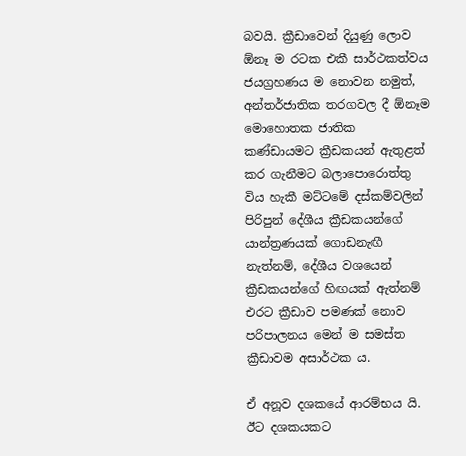බවයි. ක්‍රීඩාවෙන් දියුණු ලොව ඕනෑ ම රටක එකී සාර්ථකත්වය ජයග්‍රහණය ම නොවන නමුත්, අන්තර්ජාතික තරගවල දී ඕනෑම මොහොතක ජාතික කණ්ඩායමට ක්‍රීඩකයන් ඇතුළත් කර ගැනීමට බලාපොරොත්තු විය හැකී මට්ටමේ දස්කම්වලින් පිරිපුන් දේශීය ක්‍රීඩකයන්ගේ යාන්ත්‍රණයක් ගොඩනැඟී නැත්නම්, දේශීය වශයෙන් ක්‍රීඩකයන්ගේ හිඟයක් ඇත්නම් එරට ක්‍රීඩාව පමණක් නොව පරිපාලනය මෙන් ම සමස්ත ක්‍රීඩාවම අසාර්ථක ය.

ඒ අනූව දශකයේ ආරම්භය යි. ඊට දශකයකට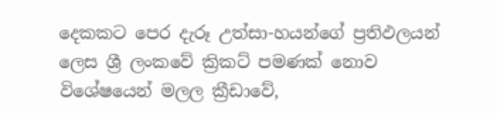දෙකකට පෙර දැරූ උත්සා-හයන්ගේ ප්‍රතිඵලයන් ලෙස ශ්‍රී ලංකවේ ක්‍රිකට් පමණක් නොව විශේෂයෙන් මලල ක්‍රීඩාවේ,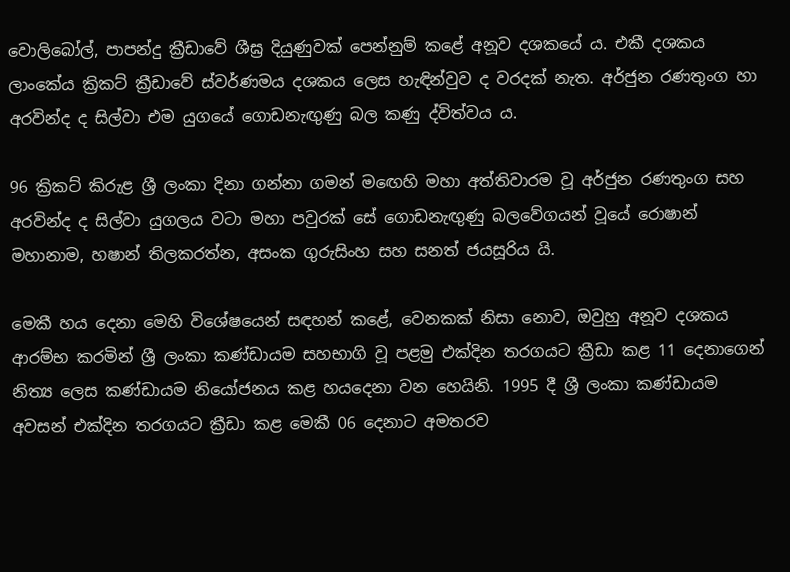වොලිබෝල්, පාපන්දු ක්‍රීඩාවේ ශීඝ්‍ර දියුණුවක් පෙන්නුම් කළේ අනූව දශකයේ ය. එකී දශකය ලාංකේය ක්‍රිකට් ක්‍රීඩාවේ ස්වර්ණමය දශකය ලෙස හැඳින්වුව ද වරදක් නැත. අර්ජුන රණතුංග හා අරවින්ද ද සිල්වා එම යුගයේ ගොඩනැඟුණු බල කණු ද්විත්වය ය.

96 ක්‍රිකට් කිරුළ ශ්‍රී ලංකා දිනා ගන්නා ගමන් මඟෙහි මහා අත්තිවාරම වූ අර්ජුන රණතුංග සහ අරවින්ද ද සිල්වා යුගලය වටා මහා පවුරක් සේ ගොඩනැඟුණු බලවේගයන් වූයේ රොෂාන් මහානාම, හෂාන් තිලකරත්න, අසංක ගුරුසිංහ සහ සනත් ජයසූරිය යි.

මෙකී හය දෙනා මෙහි විශේෂයෙන් සඳහන් කළේ, වෙනකක් නිසා නොව, ඔවුහු අනූව දශකය ආරම්භ කරමින් ශ්‍රී ලංකා කණ්ඩායම සහභාගි වූ පළමු එක්දින තරගයට ක්‍රීඩා කළ 11 දෙනාගෙන් නිත්‍ය ලෙස කණ්ඩායම නියෝජනය කළ හයදෙනා වන හෙයිනි. 1995 දී ශ්‍රී ලංකා කණ්ඩායම අවසන් එක්දින තරගයට ක්‍රීඩා කළ මෙකී 06 දෙනාට අමතරව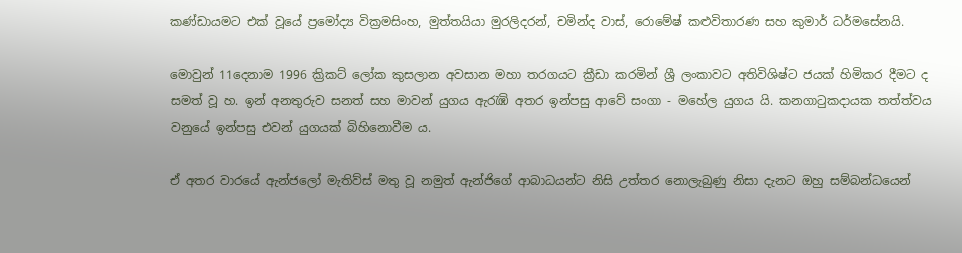කණ්ඩායමට එක් වූයේ ප්‍රමෝද්‍ය වික්‍රමසිංහ, මුත්තයියා මුරලිදරන්, චමින්ද වාස්, රොමේෂ් කළුවිතාරණ සහ කුමාර් ධර්මසේනයි.

මොවුන් 11දෙනාම 1996 ක්‍රිකට් ලෝක කුසලාන අවසාන මහා තරගයට ක්‍රීඩා කරමින් ශ්‍රී ලංකාවට අතිවිශිෂ්ට ජයක් හිමිකර දීමට ද සමත් වූ හ. ඉන් අනතුරුව සනත් සහ මාවන් යුගය ඇරැඹි අතර ඉන්පසු ආවේ සංගා - මහේල යුගය යි. කනගාටුකදායක තත්ත්වය වනුයේ ඉන්පසු එවන් යුගයක් බිහිනොවීම ය.

ඒ අතර වාරයේ ඇන්ජලෝ මැතිව්ස් මතු වූ නමුත් ඇන්ජිගේ ආබාධයන්ට නිසි උත්තර නොලැබුණු නිසා දැනට ඔහු සම්බන්ධයෙන්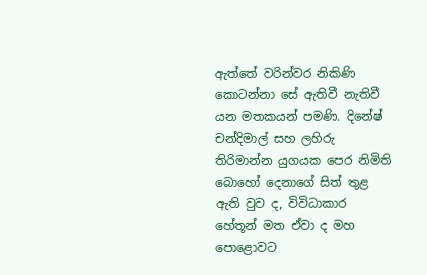ඇත්තේ වරින්වර නිකිණි කොටන්නා සේ ඇතිවී නැතිවී යන මතකයන් පමණි. දිනේෂ් චන්දිමාල් සහ ලහිරු තිරිමාන්න යුගයක පෙර නිමිති බොහෝ දෙනාගේ සිත් තුළ ඇති වුව ද, විවිධාකාර හේතූන් මත ඒවා ද මහ පොළොවට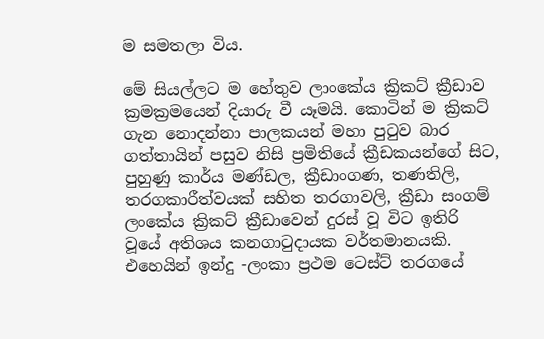ම සමතලා විය.

මේ සියල්ලට ම හේතුව ලාංකේය ක්‍රිකට් ක්‍රීඩාව ක්‍රමක්‍රමයෙන් දියාරු වී යෑමයි. කොටින් ම ක්‍රිකට් ගැන නොදන්නා පාලකයන් මහා පුටුව බාර ගත්තායින් පසුව නිසි ප්‍රමිතියේ ක්‍රීඩකයන්ගේ සිට, පුහුණු කාර්ය මණ්ඩල, ක්‍රීඩාංගණ, තණතිලි, තරගකාරීත්වයක් සහිත තරගාවලි, ක්‍රීඩා සංගම් ලංකේය ක්‍රිකට් ක්‍රීඩාවෙන් දුරස් වූ විට ඉතිරි වූයේ අතිශය කනගාටුදායක වර්තමානයකි. එහෙයින් ඉන්දු -ලංකා ප්‍රථම ටෙස්ට් තරගයේ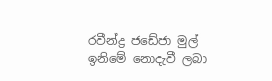රවීන්ද්‍ර ජඩේජා මුල් ඉනිමේ නොදැවී ලබා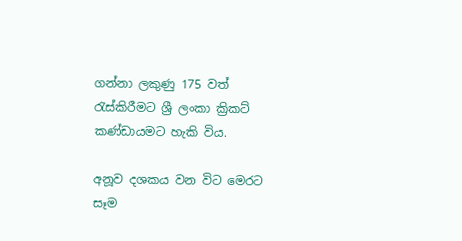ගන්නා ලකුණු 175 වත් රැස්කිරීමට ශ්‍රී ලංකා ක්‍රිකට් කණ්ඩායමට හැකි විය.

අනූව දශකය වන විට මෙරට සෑම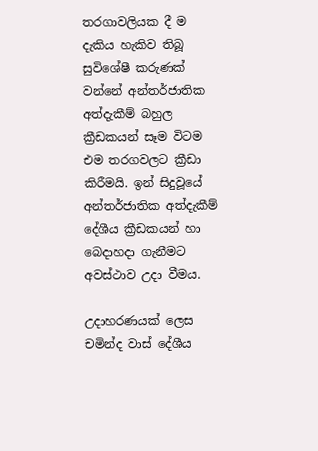තරගාවලියක දී ම දැකිය හැකිව තිබූ සුවිශේෂී කරුණක් වන්නේ අන්තර්ජාතික අත්දැකීම් බහුල ක්‍රීඩකයන් සෑම විටම එම තරගවලට ක්‍රීඩා කිරීමයි. ඉන් සිදුවූයේ අන්තර්ජාතික අත්දැකීම් දේශීය ක්‍රීඩකයන් හා බෙදාහදා ගැනීමට අවස්ථාව උදා වීමය.

උදාහරණයක් ලෙස චමින්ද වාස් දේශීය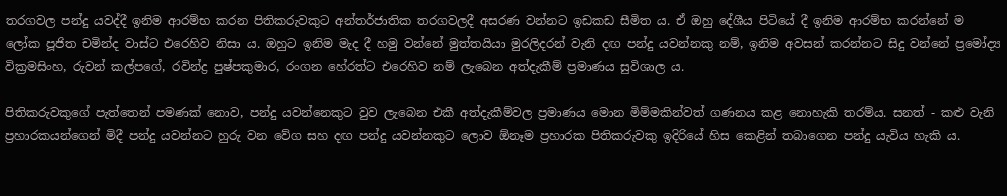තරගවල පන්දු යවද්දී ඉනිම ආරම්භ කරන පිතිකරුවකුට අන්තර්ජාතික තරගවලදී අසරණ වන්නට ඉඩකඩ සීමිත ය. ඒ ඔහු දේශීය පිටියේ දී ඉනිම ආරම්භ කරන්නේ ම ලෝක පූජිත චමින්ද වාස්ට එරෙහිව නිසා ය. ඔහුට ඉනිම මැද දී හමු වන්නේ මුත්තයියා මුරලිදරන් වැනි දඟ පන්දු යවන්නකු නම්, ඉනිම අවසන් කරන්නට සිදු වන්නේ ප්‍රමෝද්‍ය වික්‍රමසිංහ, රුවන් කල්පගේ, රවින්ද්‍ර පුෂ්පකුමාර, රංගන හේරත්ට එරෙහිව නම් ලැබෙන අත්දැකීම් ප්‍රමාණය සුවිශාල ය.

පිතිකරුවකුගේ පැත්තෙන් පමණක් නොව, පන්දු යවන්නෙකුට වුව ලැබෙන එකී අත්දැකීම්වල ප්‍රමාණය මොන මිම්මකින්වත් ගණනය කළ නොහැකි තරම්ය. සනත් - කළු වැනි ප්‍රහාරකයන්ගෙන් මිදී පන්දු යවන්නට හුරු වන වේග සහ දඟ පන්දු යවන්නකුට ලොව ඕනෑම ප්‍රහාරක පිතිකරුවකු ඉදිරියේ හිස කෙළින් තබාගෙන පන්දු යැවිය හැකි ය.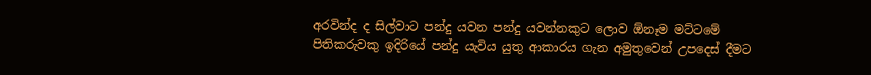අරවින්ද ද සිල්වාට පන්දු යවන පන්දු යවන්නකුට ලොව ඕනෑම මට්ටමේ පිතිකරුවකු ඉදිරියේ පන්දු යැවිය යුතු ආකාරය ගැන අමුතුවෙන් උපදෙස් දීමට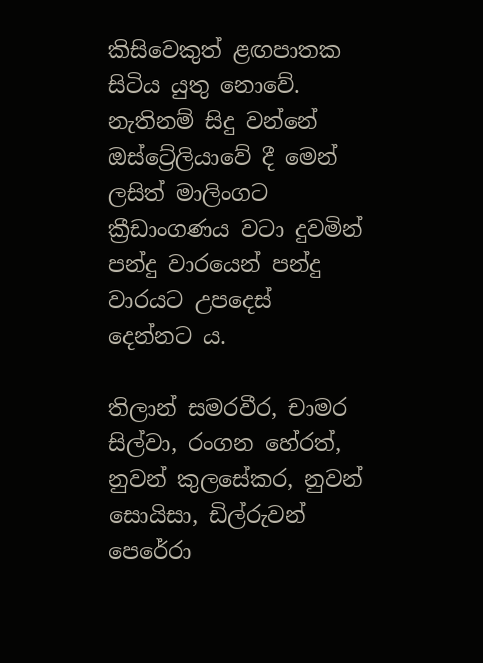කිසිවෙකුත් ළඟපාතක සිටිය යුතු නොවේ. නැතිනම් සිදු වන්නේ ඔස්ට්‍රේලියාවේ දී මෙන් ලසිත් මාලිංගට ක්‍රීඩාංගණය වටා දුවමින් පන්දු වාරයෙන් පන්දු වාරයට උපදෙස් දෙන්නට ය.

තිලාන් සමරවීර, චාමර සිල්වා, රංගන හේරත්, නුවන් කුලසේකර, නුවන් සොයිසා, ඩිල්රුවන් පෙරේරා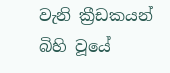වැනි ක්‍රීඩකයන් බිහි වූයේ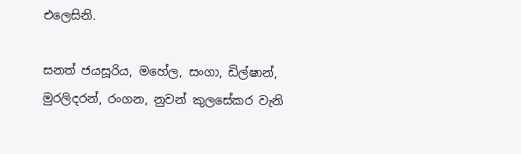එලෙසිනි.

සනත් ජයසූරිය, මහේල, සංගා, ඩිල්ෂාන්, මුරලිදරන්, රංගන, නුවන් කුලසේකර වැනි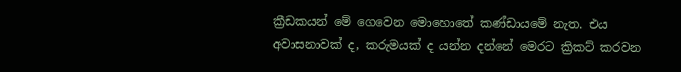ක්‍රීඩකයන් මේ ගෙවෙන මොහොතේ කණ්ඩායමේ නැත. එය අවාසනාවක් ද, කරුමයක් ද යන්න දන්නේ මෙරට ක්‍රිකට් කරවන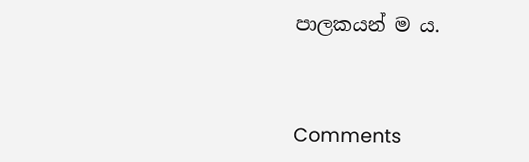පාලකයන් ම ය.



Comments